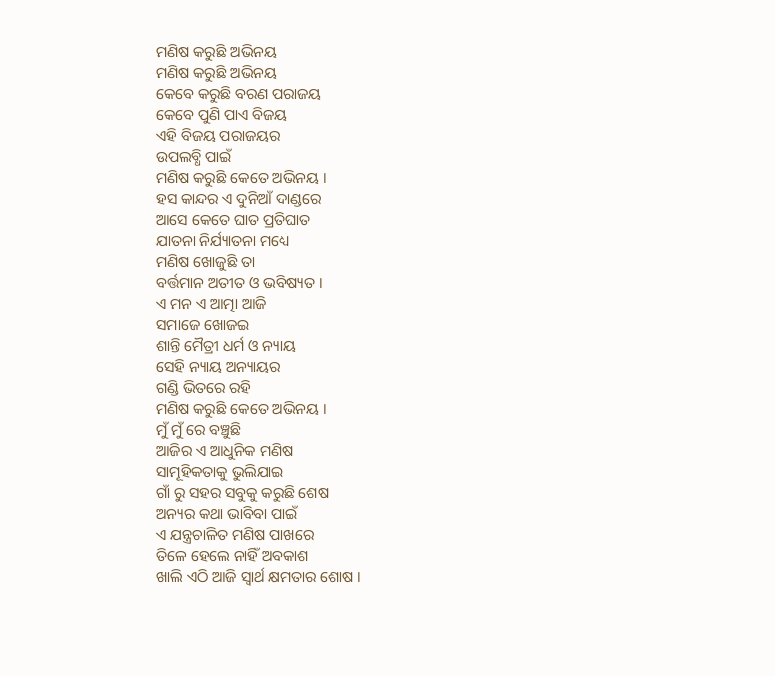ମଣିଷ କରୁଛି ଅଭିନୟ
ମଣିଷ କରୁଛି ଅଭିନୟ
କେବେ କରୁଛି ବରଣ ପରାଜୟ
କେବେ ପୁଣି ପାଏ ବିଜୟ
ଏହି ବିଜୟ ପରାଜୟର
ଉପଲବ୍ଧି ପାଇଁ
ମଣିଷ କରୁଛି କେତେ ଅଭିନୟ ।
ହସ କାନ୍ଦର ଏ ଦୁନିଆଁ ଦାଣ୍ଡରେ
ଆସେ କେତେ ଘାତ ପ୍ରତିଘାତ
ଯାତନା ନିର୍ଯ୍ୟାତନା ମଧ୍ୟେ
ମଣିଷ ଖୋଜୁଛି ତା
ବର୍ତ୍ତମାନ ଅତୀତ ଓ ଭବିଷ୍ୟତ ।
ଏ ମନ ଏ ଆତ୍ମା ଆଜି
ସମାଜେ ଖୋଜଇ
ଶାନ୍ତି ମୈତ୍ରୀ ଧର୍ମ ଓ ନ୍ୟାୟ
ସେହି ନ୍ୟାୟ ଅନ୍ୟାୟର
ଗଣ୍ଡି ଭିତରେ ରହି
ମଣିଷ କରୁଛି କେତେ ଅଭିନୟ ।
ମୁଁ ମୁଁ ରେ ବଞ୍ଚୁଛି
ଆଜିର ଏ ଆଧୁନିକ ମଣିଷ
ସାମୂହିକତାକୁ ଭୁଲିଯାଇ
ଗାଁ ରୁ ସହର ସବୁକୁ କରୁଛି ଶେଷ
ଅନ୍ୟର କଥା ଭାବିବା ପାଇଁ
ଏ ଯନ୍ତ୍ରଚାଳିତ ମଣିଷ ପାଖରେ
ତିଳେ ହେଲେ ନାହିଁ ଅବକାଶ
ଖାଲି ଏଠି ଆଜି ସ୍ଵାର୍ଥ କ୍ଷମତାର ଶୋଷ ।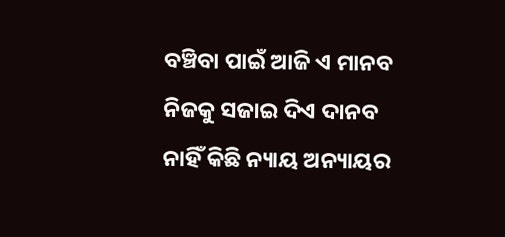ବଞ୍ଚିବା ପାଇଁ ଆଜି ଏ ମାନବ
ନିଜକୁ ସଜାଇ ଦିଏ ଦାନବ
ନାହିଁ କିଛି ନ୍ୟାୟ ଅନ୍ୟାୟର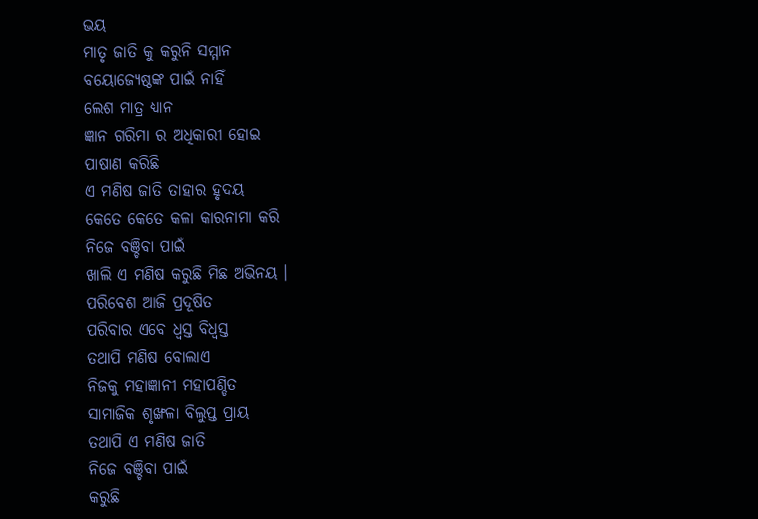ଭୟ
ମାତୃ ଜାତି କୁ କରୁନି ସମ୍ମାନ
ବୟୋଜ୍ୟେଷ୍ଠଙ୍କ ପାଇଁ ନାହିଁ
ଲେଶ ମାତ୍ର ଧ୍ୟାନ
ଜ୍ଞାନ ଗରିମା ର ଅଧିକାରୀ ହୋଇ
ପାଷାଣ କରିଛି
ଏ ମଣିଷ ଜାତି ତାହାର ହୃଦୟ
କେତେ କେତେ କଳା କାରନାମା କରି
ନିଜେ ବଞ୍ଚିବା ପାଇଁ
ଖାଲି ଏ ମଣିଷ କରୁଛି ମିଛ ଅଭିନୟ ।
ପରିବେଶ ଆଜି ପ୍ରଦୂଷିତ
ପରିବାର ଏବେ ଧ୍ଵସ୍ତ ବିଧ୍ୱସ୍ତ
ତଥାପି ମଣିଷ ବୋଲାଏ
ନିଜକୁ ମହାଜ୍ଞାନୀ ମହାପଣ୍ଡିତ
ସାମାଜିକ ଶୃଙ୍ଖଳା ବିଲୁପ୍ତ ପ୍ରାୟ
ତଥାପି ଏ ମଣିଷ ଜାତି
ନିଜେ ବଞ୍ଚିବା ପାଇଁ
କରୁଛି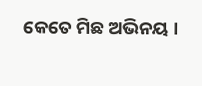କେତେ ମିଛ ଅଭିନୟ ।